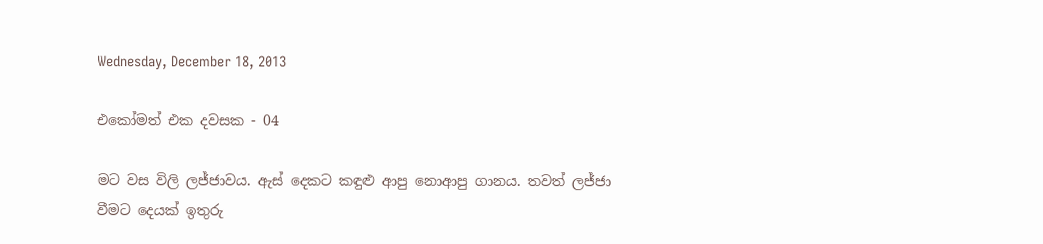Wednesday, December 18, 2013

එකෝමත් එක දවසක - 04

මට වස විලි ලජ්ජාවය. ඇස් දෙකට කඳුළු ආපු නොආපු ගානය. තවත් ලජ්ජා වීමට දෙයක් ඉතුරු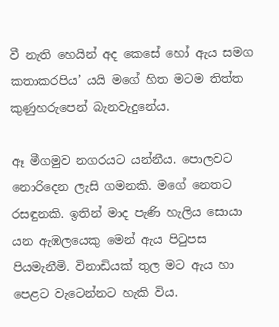වී නැති හෙයින් අද කෙසේ හෝ ඇය සමග කතාකරපිය’ යයි මගේ හිත මටම තිත්ත කුණුහරුපෙන් බැනවැදුනේය.

ඈ මීගමුව නගරයට යන්නීය. පොලවට නොරිදෙන ලැසි ගමනකි. මගේ නෙතට රසඳුනකි. ඉතින් මාද පැණි හැලිය සොයා යන ඇඹලයෙකු මෙන් ඇය පිටුපස පියමැනීමි. විනාඩියක් තුල මට ඇය හා පෙළට වැටෙන්නට හැකි විය.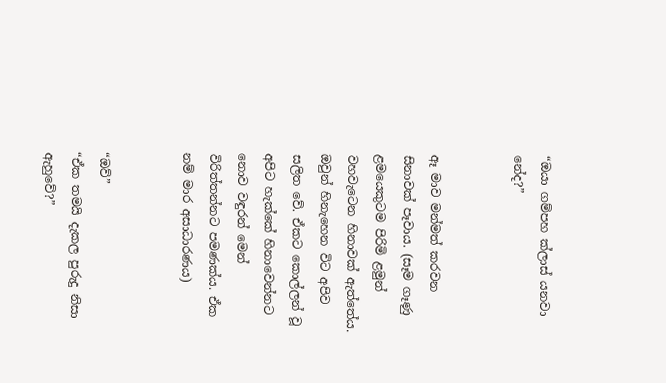“ඔයා ගම්පහ ක්ලාස් යනවා නේද?”


ඈ මාව මන්මත් කරවන සිනාවක් පෑවාය. (සෑම ගෑණු ළමයෙකුටම පිරිමි ළමුන් වහවැටෙන හිනාවක් ඇත්තේය. ඔවුන් හිනැහෙන විට අපිව සලිත වේ. ඒකට කොල්ලන් වූ අපිට හැක්කේ හිනාවෙන්නට නොව වඳුරන් මෙන් විරිත්තන්නට පමණක්ය. ඒක නම් මාර අසාධාරණය)


“ඔව්”
“ඒක තමයි දැකල පුරුදු නිසා ඇහුවේ?”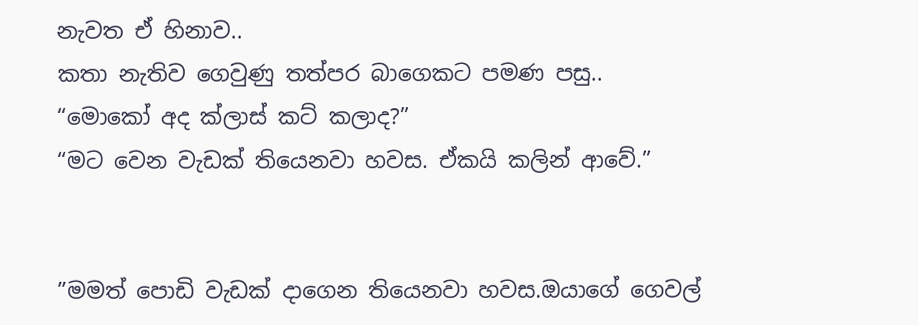නැවත ඒ හිනාව..
කතා නැතිව ගෙවුණු තත්පර බාගෙකට පමණ පසු..
“මොකෝ අද ක්ලාස් කට් කලාද?”
“මට වෙන වැඩක් තියෙනවා හවස. ඒකයි කලින් ආවේ.”


”මමත් පොඩි වැඩක් දාගෙන තියෙනවා හවස.ඔයාගේ ගෙවල්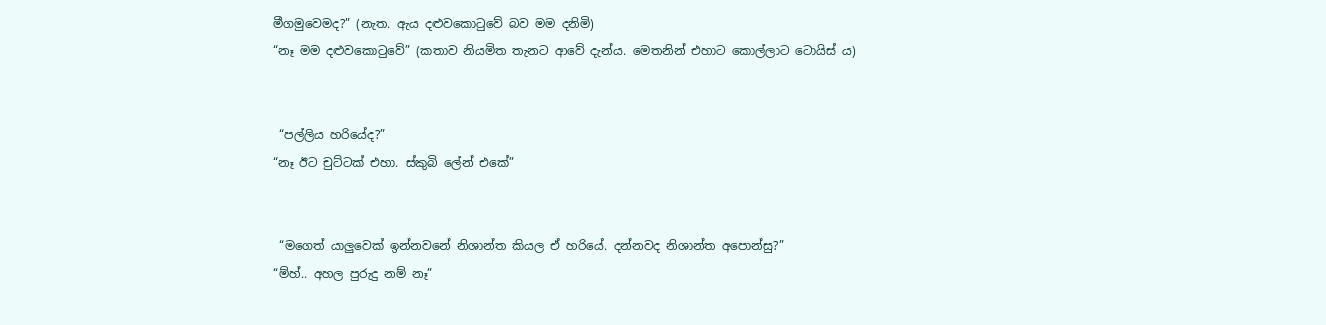මීගමුවෙමද?” (නැත. ඇය දළුවකොටුවේ බව මම දනිමි)
“නෑ මම දළුවකොටුවේ” (කතාව නියමිත තැනට ආවේ දැන්ය. මෙතනින් එහාට කොල්ලාට ටොයිස් ය)


 “පල්ලිය හරියේද?”
“නෑ ඊට චුට්ටක් එහා. ස්කුබි ලේන් එකේ”


 “මගෙත් යාලුවෙක් ඉන්නවනේ නිශාන්ත කියල ඒ හරියේ. දන්නවද නිශාන්ත අපොන්සු?”
“ම්හ්.. අහල පුරුදු නම් නෑ”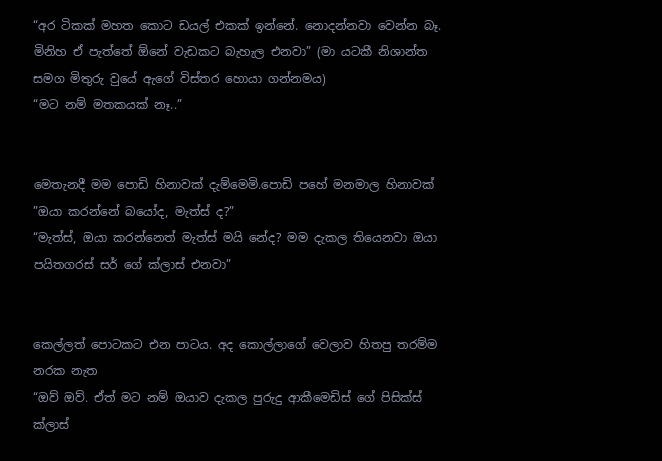“අර ටිකක් මහත කොට ඩයල් එකක් ඉන්නේ. නොදන්නවා වෙන්න බෑ. මිනිහ ඒ පැත්තේ ඕනේ වැඩකට බැහැල එනවා” (මා යටකී නිශාන්ත සමග මිතුරු වුයේ ඇගේ විස්තර හොයා ගන්නමය)
“මට නම් මතකයක් නෑ..”


මෙතැනදී මම පොඩි හිනාවක් දැම්මෙමි.පොඩි පහේ මනමාල හිනාවක්
”ඔයා කරන්නේ බයෝද, මැත්ස් ද?”
“මැත්ස්, ඔයා කරන්නෙත් මැත්ස් මයි නේද? මම දැකල තියෙනවා ඔයා පයිතගරස් සර් ගේ ක්ලාස් එනවා”


කෙල්ලත් පොටකට එන පාටය. අද කොල්ලාගේ වෙලාව හිතපු තරම්ම නරක නැත
“ඔව් ඔව්. ඒත් මට නම් ඔයාව දැකල පුරුදු ආකීමෙඩිස් ගේ පිසික්ස් ක්ලාස්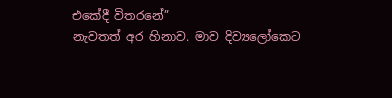එකේදී විතරනේ”
නැවතත් අර හිනාව. මාව දිව්‍යලෝකෙට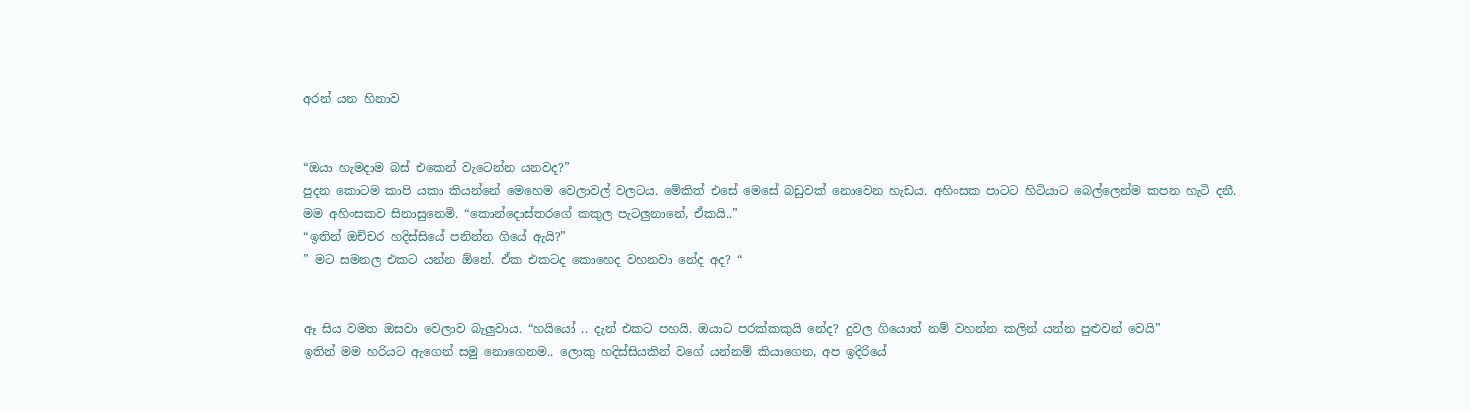අරන් යන හිනාව


“ඔයා හැමදාම බස් එකෙන් වැටෙන්න යනවද?”
පුදන කොටම කාපි යකා කියන්නේ මෙහෙම වෙලාවල් වලටය. මේකිත් එසේ මෙසේ බඩුවක් නොවෙන හැඩය. අහිංසක පාටට හිටියාට බෙල්ලෙන්ම කපන හැටි දනී.
මම අහිංසකව සිනාසුනෙමි. “කොන්දොස්තරගේ කකුල පැටලුනානේ, ඒකයි..”
“ඉතින් ඔච්චර හදිස්සියේ පනින්න ගියේ ඇයි?”
” මට සමනල එකට යන්න ඕනේ. ඒක එකටද කොහෙද වහනවා නේද අද? “


ඈ සිය වමත ඔසවා වෙලාව බැලුවාය. “හයියෝ .. දැන් එකට පහයි. ඔයාට පරක්කකුයි නේද? දුවල ගියොත් නම් වහන්න කලින් යන්න පුළුවන් වෙයි”
ඉතින් මම හරියට ඇගෙන් සමු නොගෙනම.. ලොකු හදිස්සියකින් වගේ යන්නම් කියාගෙන, අප ඉදිරියේ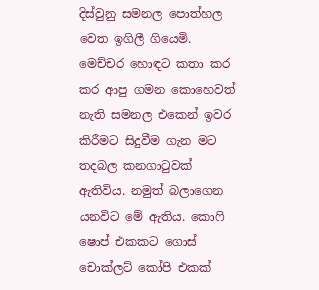දිස්වුනු සමනල පොත්හල වෙත ඉගිලී ගියෙමි. මෙච්චර හොඳට කතා කර කර ආපු ගමන කොහෙවත් නැති සමනල එකෙන් ඉවර කිරීමට සිදුවීම ගැන මට තදබල කනගාටුවක් ඇතිවිය. නමුත් බලාගෙන යනවිට මේ ඇතිය. කොෆි ෂොප් එකකට ගොස් චොක්ලට් කෝපි එකක්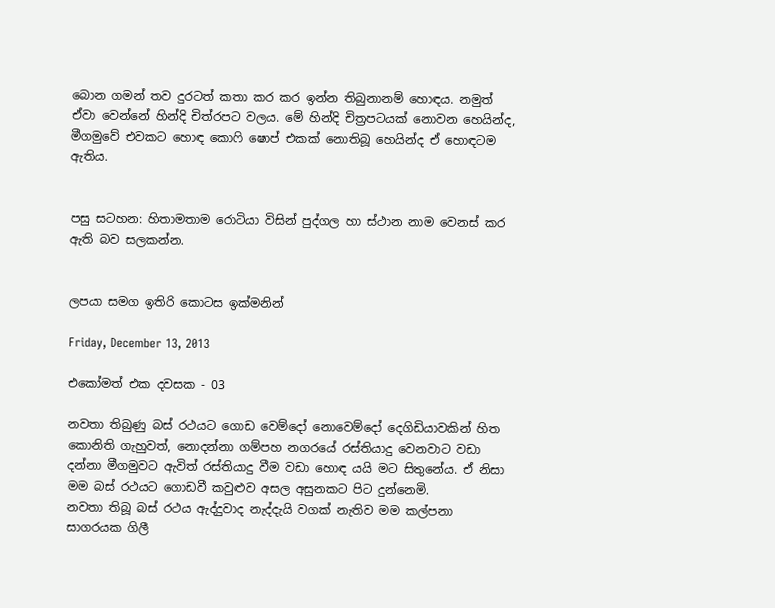බොන ගමන් තව දුරටත් කතා කර කර ඉන්න තිබුනානම් හොඳය. නමුත් ඒවා වෙන්නේ හින්දි චිත්රපට වලය. මේ හින්දි චිත්‍රපටයක් නොවන හෙයින්ද, මීගමුවේ එවකට හොඳ කොෆි ෂොප් එකක් නොතිබූ හෙයින්ද ඒ හොඳටම ඇතිය.


පසු සටහන: හිතාමතාම රොටියා විසින් පුද්ගල හා ස්ථාන නාම වෙනස් කර ඇති බව සලකන්න.


ලපයා සමග ඉතිරි කොටස ඉක්මනින්

Friday, December 13, 2013

එකෝමත් එක දවසක - 03

නවතා තිබුණු බස් රථයට ගොඩ වෙම්දෝ නොවෙම්දෝ දෙගිඩියාවකින් හිත කොනිති ගැහුවත්, නොදන්නා ගම්පහ නගරයේ රස්තියාදු වෙනවාට වඩා දන්නා මීගමුවට ඇවිත් රස්තියාදු වීම වඩා හොඳ යයි මට සිතුනේය. ඒ නිසා මම බස් රථයට ගොඩවී කවුළුව අසල අසුනකට පිට දුන්නෙමි.
නවතා තිබූ බස් රථය ඇද්දුවාද නැද්දැයි වගක් නැතිව මම කල්පනා සාගරයක ගිලී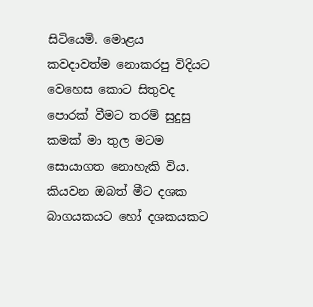සිටියෙමි. මොළය කවදාවත්ම නොකරපු විදියට වෙහෙස කොට සිතුවද පොරක් වීමට තරම් සුදුසු කමක් මා තුල මටම සොයාගත නොහැකි විය.
කියවන ඔබත් මීට දශක බාගයකයට හෝ දශකයකට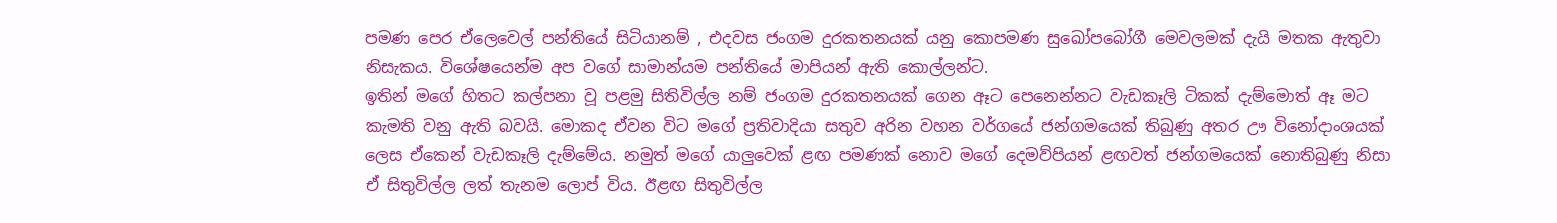පමණ පෙර ඒලෙවෙල් පන්තියේ සිටියානම් , එදවස ජංගම දුරකතනයක් යනු කොපමණ සුඛෝපබෝගී මෙවලමක් දැයි මතක ඇතුවා නිසැකය. විශේෂයෙන්ම අප වගේ සාමාන්යම පන්තියේ මාපියන් ඇති කොල්ලන්ට.
ඉතින් මගේ හිතට කල්පනා වූ පළමු සිතිවිල්ල නම් ජංගම දුරකතනයක් ගෙන ඈට පෙනෙන්නට වැඩකෑලි ටිකක් දැම්මොත් ඈ මට කැමති වනු ඇති බවයි. මොකද ඒවන විට මගේ ප්‍රතිවාදියා සතුව අරින වහන වර්ගයේ ජන්ගමයෙක් තිබුණු අතර ඌ විනෝදාංශයක් ලෙස ඒකෙන් වැඩකෑලි දැම්මේය. නමුත් මගේ යාලුවෙක් ළඟ පමණක් නොව මගේ දෙමව්පියන් ළඟවත් ජන්ගමයෙක් නොතිබුණු නිසා ඒ සිතුවිල්ල ලත් තැනම ලොප් විය. ඊළඟ සිතුවිල්ල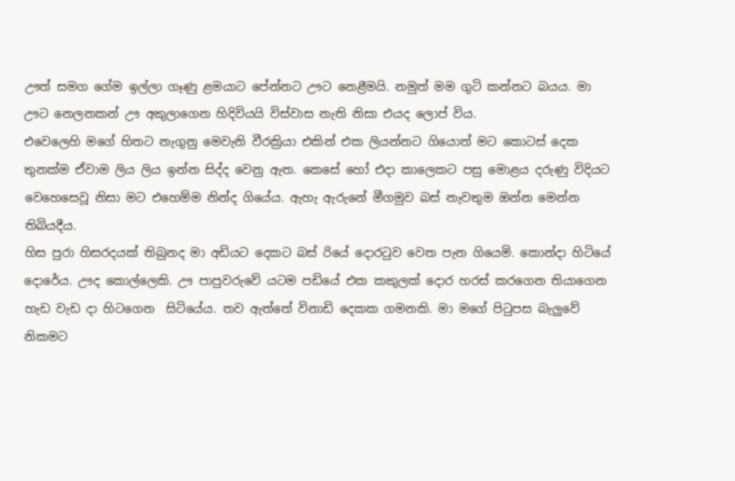ඌත් සමග ගේම ඉල්ලා ගෑණු ළමයාට පේන්නට ඌට නෙළීමයි. නමුත් මම ගුටි කන්නට බයය. මා ඌට නෙලනකන් ඌ අකුලාගෙන හිදිවියයි විස්වාස නැති නිසා එයද ලොප් විය.
එවෙලෙහි මගේ හිතට නැගුනු මෙවැනි වීරක්‍රියා එකින් එක ලියන්නට ගියොත් මට කොටස් දෙක තුනක්ම ඒවාම ලිය ලිය ඉන්න සිද්ද වෙනු ඇත. කෙසේ හෝ එදා කාලෙකට පසු මොළය දරුණු විදියට වෙහෙසෙවූ නිසා මට එහෙම්ම නින්ද ගියේය. ඇහැ ඇරුනේ මීගමුව බස් නැවතුම ඔන්න මෙන්න තිබියදීය.
හිස පුරා හිසරදයක් තිබුනද මා අඩියට දෙකට බස් රියේ දොරටුව වෙත පැන ගියෙමි. කොන්දා හිටියේ දොරේය. ඌද කොල්ලෙකි. ඌ පාපුවරුවේ යටම පඩියේ එක කකුලක් දොර හරස් කරගෙන තියාගෙන හැඩ වැඩ දා හිටගෙන  සිටියේය. තව ඇත්තේ විනාඩි දෙකක ගමනකි. මා මගේ පිටුපස බැලුවේ නිකමට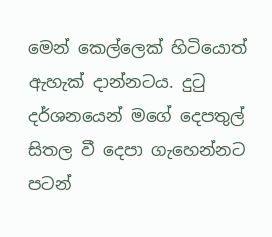මෙන් කෙල්ලෙක් හිටියොත් ඇහැක් දාන්නටය. දුටු දර්ශනයෙන් මගේ දෙපතුල් සිතල වී දෙපා ගැහෙන්නට පටන්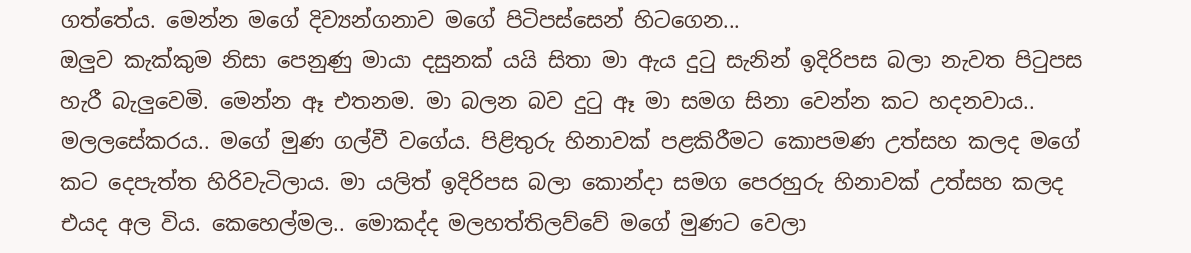ගත්තේය. මෙන්න මගේ දිව්‍යන්ගනාව මගේ පිටිපස්සෙන් හිටගෙන...
ඔලුව කැක්කුම නිසා පෙනුණු මායා දසුනක් යයි සිතා මා ඇය දුටු සැනින් ඉදිරිපස බලා නැවත පිටුපස හැරී බැලුවෙමි. මෙන්න ඈ එතනම. මා බලන බව දුටු ඈ මා සමග සිනා වෙන්න කට හදනවාය.. මලලසේකරය.. මගේ මුණ ගල්වී වගේය. පිළිතුරු හිනාවක් පළකිරීමට කොපමණ උත්සහ කලද මගේ කට දෙපැත්ත හිරිවැටිලාය. මා යලිත් ඉදිරිපස බලා කොන්දා සමග පෙරහුරු හිනාවක් උත්සහ කලද එයද අල විය. කෙහෙල්මල.. මොකද්ද මලහත්තිලව්වේ මගේ මුණට වෙලා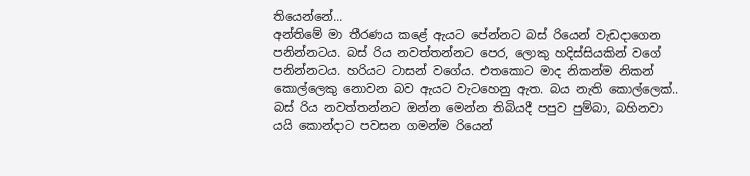තියෙන්නේ...
අන්තිමේ මා තීරණය කළේ ඇයට පේන්නට බස් රියෙන් වැඩදාගෙන පනින්නටය. බස් රිය නවත්තන්නට පෙර, ලොකු හදිස්සියකින් වගේ පනින්නටය. හරියට ටාසන් වගේය. එතකොට මාද නිකන්ම නිකන් කොල්ලෙකු නොවන බව ඇයට වැටහෙනු ඇත. බය නැති කොල්ලෙක්..
බස් රිය නවත්තන්නට ඔන්න මෙන්න තිබියදී පපුව පුම්බා, බහිනවා යයි කොන්දාට පවසන ගමන්ම රියෙන්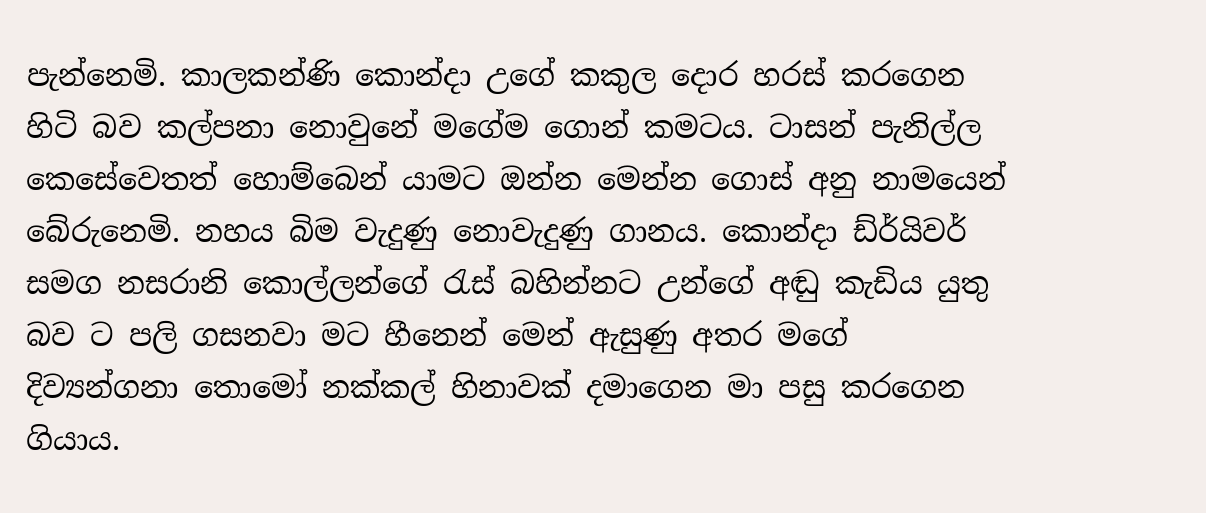පැන්නෙමි. කාලකන්ණි කොන්දා උගේ කකුල දොර හරස් කරගෙන හිටි බව කල්පනා නොවුනේ මගේම ගොන් කමටය. ටාසන් පැනිල්ල කෙසේවෙතත් හොම්බෙන් යාමට ඔන්න මෙන්න ගොස් අනු නාමයෙන් බේරුනෙමි. නහය බිම වැදුණු නොවැදුණු ගානය. කොන්දා ඩ්ර්යිවර් සමග නසරානි කොල්ලන්ගේ රැස් බහින්නට උන්ගේ අඬු කැඩිය යුතු බව ට පලි ගසනවා මට හීනෙන් මෙන් ඇසුණු අතර මගේ දිව්‍යන්ගනා තොමෝ නක්කල් හිනාවක් දමාගෙන මා පසු කරගෙන ගියාය.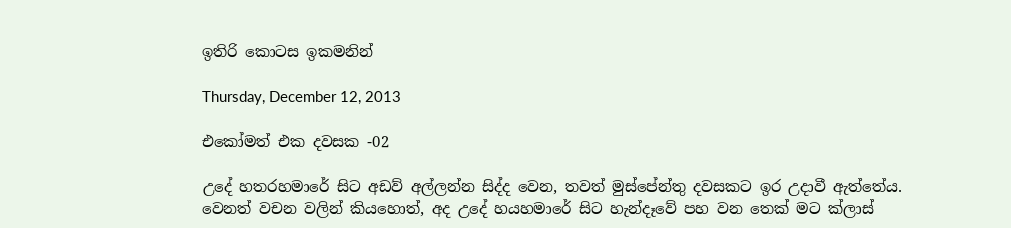ඉතිරි කොටස ඉකමනින්

Thursday, December 12, 2013

එකෝමත් එක දවසක -02

උදේ හතරහමාරේ සිට අඩව් අල්ලන්න සිද්ද වෙන, තවත් මුස්පේන්තු දවසකට ඉර උදාවී ඇත්තේය. වෙනත් වචන වලින් කියහොත්, අද උදේ හයහමාරේ සිට හැන්දෑවේ පහ වන තෙක් මට ක්ලාස්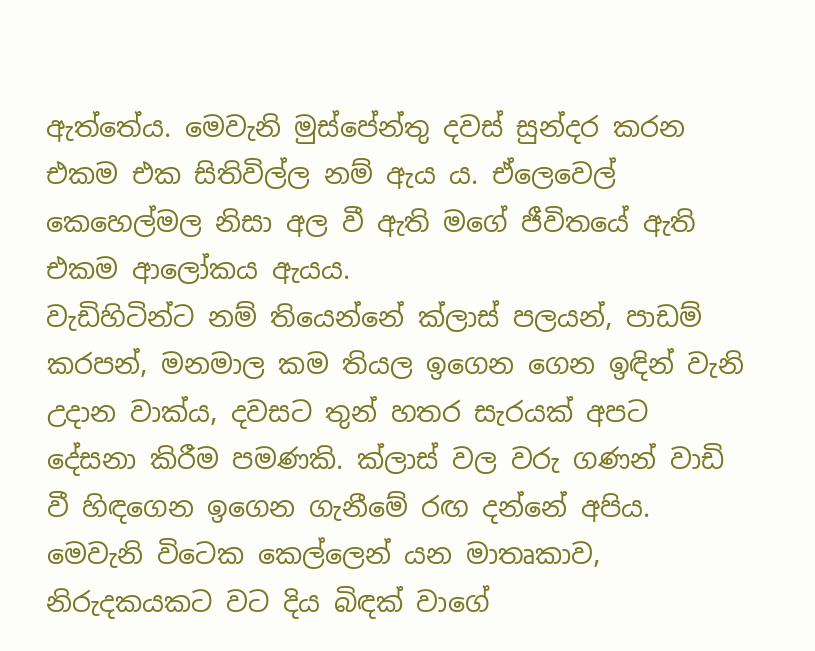ඇත්තේය. මෙවැනි මුස්පේන්තු දවස් සුන්දර කරන එකම එක සිතිවිල්ල නම් ඇය ය. ඒලෙවෙල් කෙහෙල්මල නිසා අල වී ඇති මගේ ජීවිතයේ ඇති එකම ආලෝකය ඇයය.
වැඩිහිටින්ට නම් තියෙන්නේ ක්ලාස් පලයන්, පාඩම් කරපන්, මනමාල කම තියල ඉගෙන ගෙන ඉඳින් වැනි උදාන වාක්ය, දවසට තුන් හතර සැරයක් අපට දේසනා කිරීම පමණකි. ක්ලාස් වල වරු ගණන් වාඩි වී හිඳගෙන ඉගෙන ගැනීමේ රඟ දන්නේ අපිය. මෙවැනි විටෙක කෙල්ලෙන් යන මාතෘකාව, නිරුදකයකට වට දිය බිඳක් වාගේ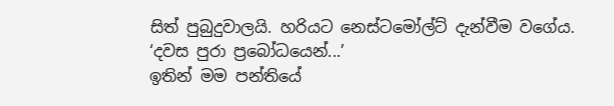සිත් පුබුදුවාලයි. හරියට නෙස්ටමෝල්ට් දැන්වීම වගේය. ‘දවස පුරා ප්‍රබෝධයෙන්...’
ඉතින් මම පන්තියේ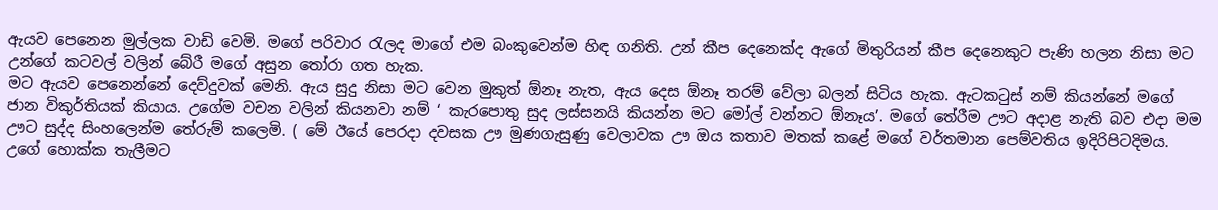ඇයව පෙනෙන මුල්ලක වාඩි වෙමි. මගේ පරිවාර රැලද මාගේ එම බංකුවෙන්ම හිඳ ගනිති. උන් කීප දෙනෙක්ද ඇගේ මිතුරියන් කීප දෙනෙකුට පැණි හලන නිසා මට උන්ගේ කටවල් වලින් බේරී මගේ අසුන තෝරා ගත හැක.
මට ඇයව පෙනෙන්නේ දෙව්දුවක් මෙනි. ඇය සුදු නිසා මට වෙන මුකුත් ඕනෑ නැත, ඇය දෙස ඕනෑ තරම් වේලා බලන් සිටිය හැක. ඇටකටුස් නම් කියන්නේ මගේ ජාන විකුර්තියක් කියාය. උගේම වචන වලින් කියනවා නම් ‘ කැරපොතු සුද ලස්සනයි කියන්න මට මෝල් වන්නට ඕනෑය’. මගේ තේරීම ඌට අදාළ නැති බව එදා මම ඌට සුද්ද සිංහලෙන්ම තේරුම් කලෙමි. ( මේ ඊයේ පෙරදා දවසක ඌ මුණගැසුණු වෙලාවක ඌ ඔය කතාව මතක් කළේ මගේ වර්තමාන පෙම්වතිය ඉදිරිපිටදිමය. උගේ හොක්ක තැලීමට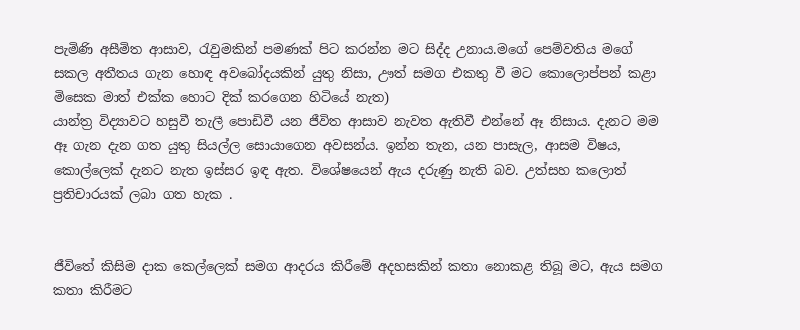පැමිණි අසීමිත ආසාව, රැවුමකින් පමණක් පිට කරන්න මට සිද්ද උනාය.මගේ පෙම්වතිය මගේ සකල අතීතය ගැන හොඳ අවබෝදයකින් යුතු නිසා, ඌත් සමග එකතු වී මට කොලොප්පන් කළා මිසෙක මාත් එක්ක හොට දික් කරගෙන හිටියේ නැත)
යාන්ත්‍ර විද්‍යාවට හසුවී තැලී පොඩිවී යන ජීවිත ආසාව නැවත ඇතිවී එන්නේ ඈ නිසාය. දැනට මම ඈ ගැන දැන ගත යුතු සියල්ල සොයාගෙන අවසන්ය. ඉන්න තැන, යන පාසැල, ආසම විෂය, කොල්ලෙක් දැනට නැත ඉස්සර ඉඳ ඇත. විශේෂයෙන් ඇය දරුණු නැති බව. උත්සහ කලොත් ප්‍රතිචාරයක් ලබා ගත හැක .


ජීවිතේ කිසිම දාක කෙල්ලෙක් සමග ආදරය කිරීමේ අදහසකින් කතා නොකළ තිබූ මට, ඇය සමග කතා කිරීමට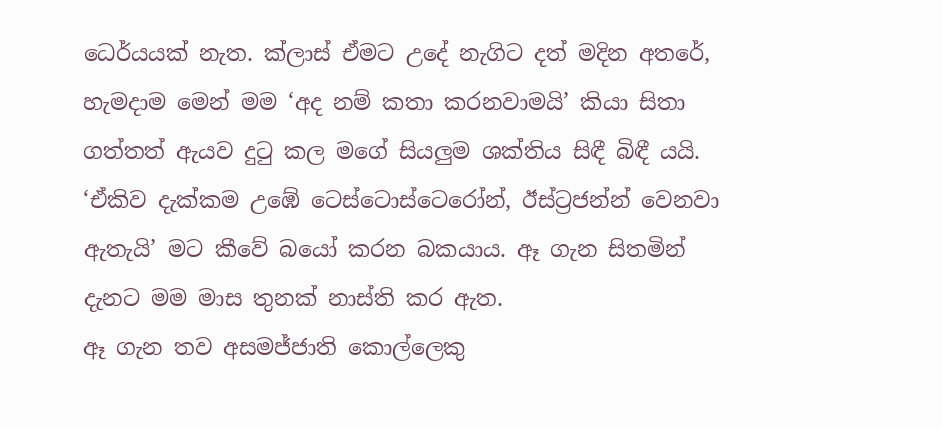ධෙර්යයක් නැත. ක්ලාස් ඒමට උදේ නැගිට දත් මදින අතරේ, හැමදාම මෙන් මම ‘අද නම් කතා කරනවාමයි’ කියා සිතා ගත්තත් ඇයව දුටු කල මගේ සියලුම ශක්තිය සිඳී බිඳී යයි. ‘ඒකිව දැක්කම උඹේ ටෙස්ටොස්ටෙරෝන්, ඊස්ට්‍රජන්න් වෙනවා ඇතැයි’ මට කීවේ බයෝ කරන බකයාය. ඈ ගැන සිතමින් දැනට මම මාස තුනක් නාස්ති කර ඇත.
ඈ ගැන තව අසමජ්ජාති කොල්ලෙකු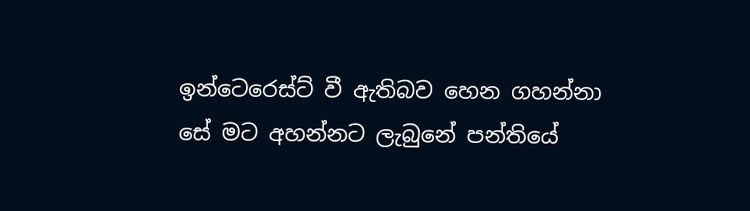ඉන්ටෙරෙස්ට් වී ඇතිබව හෙන ගහන්නා සේ මට අහන්නට ලැබුනේ පන්තියේ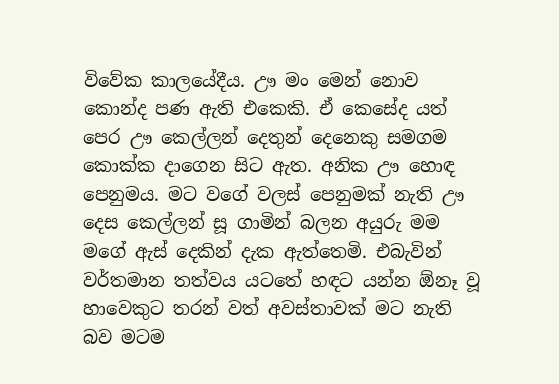විවේක කාලයේදීය. ඌ මං මෙන් නොව කොන්ද පණ ඇති එකෙකි. ඒ කෙසේද යත් පෙර ඌ කෙල්ලන් දෙතුන් දෙනෙකු සමගම කොක්ක දාගෙන සිට ඇත. අනික ඌ හොඳ පෙනුමය. මට වගේ වලස් පෙනුමක් නැති ඌ දෙස කෙල්ලන් සූ ගාමින් බලන අයුරු මම මගේ ඇස් දෙකින් දැක ඇත්තෙමි. එබැවින් වර්තමාන තත්වය යටතේ හඳට යන්න ඕනෑ වූ හාවෙකුට තරන් වත් අවස්තාවක් මට නැති බව මටම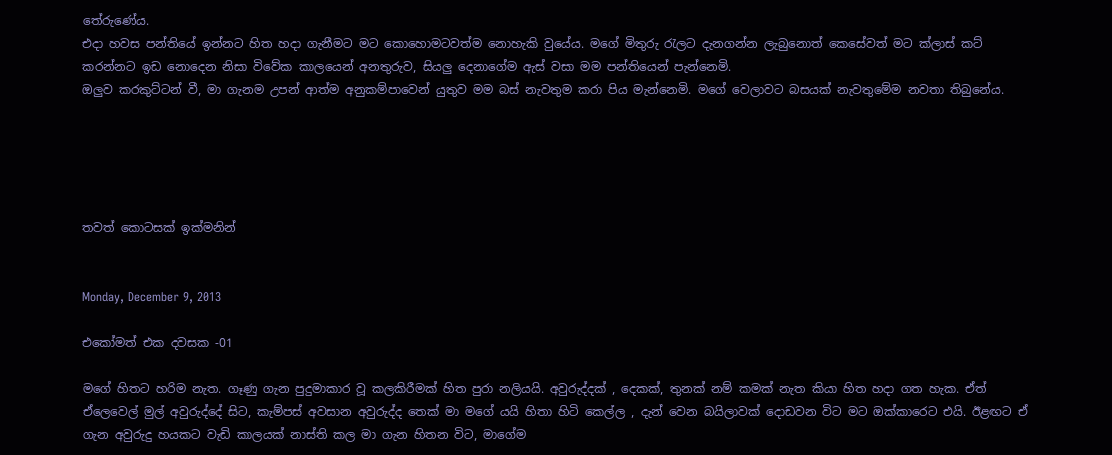තේරුණේය.
එදා හවස පන්තියේ ඉන්නට හිත හදා ගැනීමට මට කොහොමටවත්ම නොහැකි වුයේය. මගේ මිතුරු රැලට දැනගන්න ලැබුනොත් කෙසේවත් මට ක්ලාස් කට් කරන්නට ඉඩ නොදෙන නිසා විවේක කාලයෙන් අනතුරුව, සියලු දෙනාගේම ඇස් වසා මම පන්තියෙන් පැන්නෙමි.
ඔලුව කරකුට්ටන් වී, මා ගැනම උපන් ආත්ම අනුකම්පාවෙන් යුතුව මම බස් නැවතුම කරා පිය මැන්නෙමි. මගේ වෙලාවට බසයක් නැවතුමේම නවතා තිබුනේය.





තවත් කොටසක් ඉක්මනින්


Monday, December 9, 2013

එකෝමත් එක දවසක -01

මගේ හිතට හරිම නැත. ගෑණු ගැන පුදුමාකාර වූ කලකිරීමක් හිත පුරා නලියයි. අවුරුද්දක් , දෙකක්, තුනක් නම් කමක් නැත කියා හිත හදා ගත හැක. ඒත් ඒලෙවෙල් මුල් අවුරුද්දේ සිට, කැම්පස් අවසාන අවුරුද්ද තෙක් මා මගේ යයි හිතා හිටි කෙල්ල , දැන් වෙන බයිලාවක් දොඩවන විට මට ඔක්කාරෙට එයි. ඊළඟට ඒ ගැන අවුරුදු හයකට වැඩි කාලයක් නාස්ති කල මා ගැන හිතන විට, මාගේම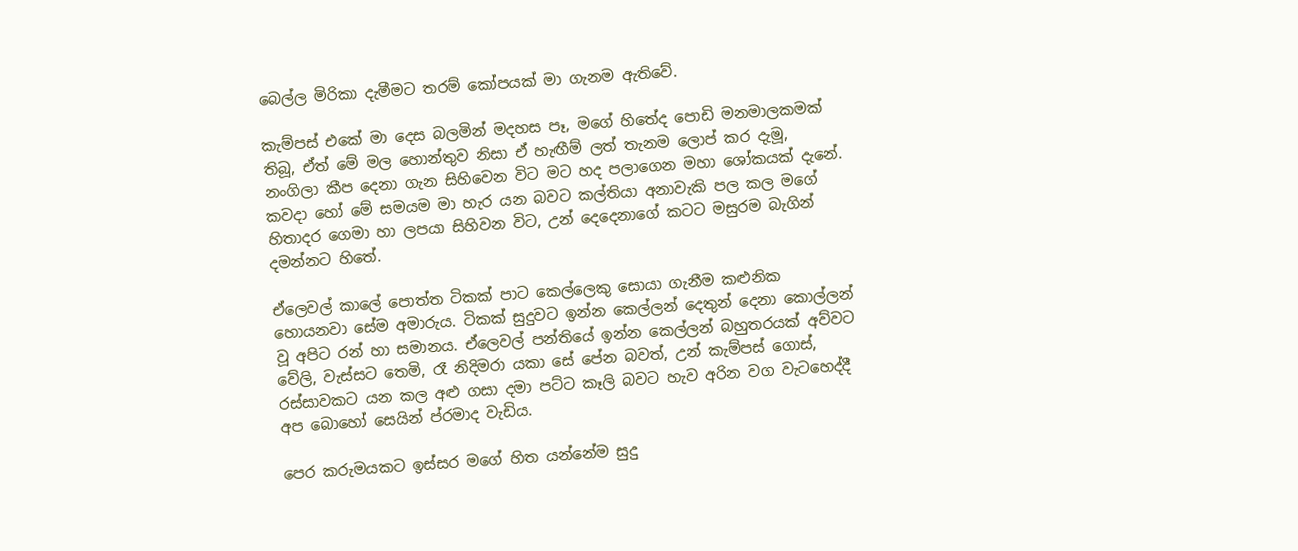බෙල්ල මිරිකා දැමීමට තරම් කෝපයක් මා ගැනම ඇතිවේ.

කැම්පස් එකේ මා දෙස බලමින් මදහස පෑ, මගේ හිතේද පොඩි මනමාලකමක් තිබූ, ඒත් මේ මල හොන්තුව නිසා ඒ හැඟීම් ලත් තැනම ලොප් කර දැමූ, නංගිලා කීප දෙනා ගැන සිහිවෙන විට මට හද පලාගෙන මහා ශෝකයක් දැනේ. කවදා හෝ මේ සමයම මා හැර යන බවට කල්තියා අනාවැකි පල කල මගේ හිතාදර ගෙමා හා ලපයා සිහිවන විට, උන් දෙදෙනාගේ කටට මසුරම බැගින් දමන්නට හිතේ.

ඒලෙවල් කාලේ පොත්ත ටිකක් පාට කෙල්ලෙකු සොයා ගැනීම කළුනික හොයනවා සේම අමාරුය. ටිකක් සුදුවට ඉන්න කෙල්ලන් දෙතුන් දෙනා කොල්ලන් වූ අපිට රන් හා සමානය. ඒලෙවල් පන්තියේ ඉන්න කෙල්ලන් බහුතරයක් අව්වට වේලි, වැස්සට තෙමි, රෑ නිදිමරා යකා සේ පේන බවත්, උන් කැම්පස් ගොස්, රස්සාවකට යන කල අළු ගසා දමා පට්ට කෑලි බවට හැව අරින වග වැටහෙද්දී අප බොහෝ සෙයින් ප්රමාද වැඩිය.

පෙර කරුමයකට ඉස්සර මගේ හිත යන්නේම සුදු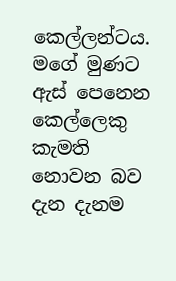කෙල්ලන්ටය. මගේ මුණට ඇස් පෙනෙන කෙල්ලෙකු කැමති නොවන බව දැන දැනම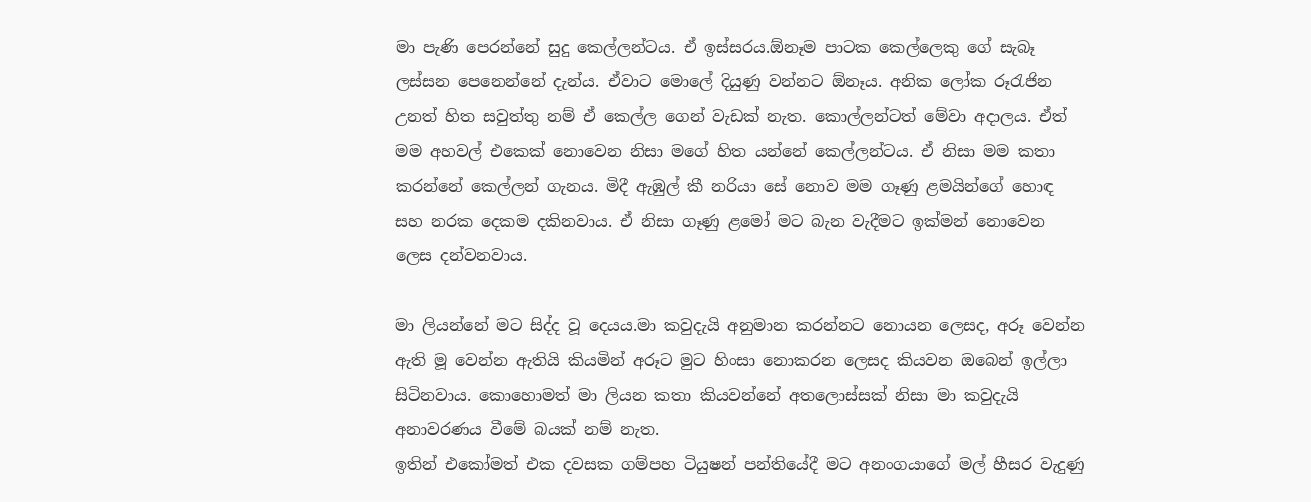මා පැණි පෙරන්නේ සුදු කෙල්ලන්ටය. ඒ ඉස්සරය.ඕනෑම පාටක කෙල්ලෙකු ගේ සැබෑ ලස්සන පෙනෙන්නේ දැන්ය. ඒවාට මොලේ දියුණු වන්නට ඕනෑය. අනික ලෝක රූරැජින උනත් හිත සවුත්තු නම් ඒ කෙල්ල ගෙන් වැඩක් නැත. කොල්ලන්ටත් මේවා අදාලය. ඒත් මම අහවල් එකෙක් නොවෙන නිසා මගේ හිත යන්නේ කෙල්ලන්ටය. ඒ නිසා මම කතා කරන්නේ කෙල්ලන් ගැනය. මිදී ඇඹුල් කී නරියා සේ නොව මම ගෑණු ළමයින්ගේ හොඳ සහ නරක දෙකම දකිනවාය. ඒ නිසා ගෑණු ළමෝ මට බැන වැදීමට ඉක්මන් නොවෙන ලෙස දන්වනවාය.

මා ලියන්නේ මට සිද්ද වූ දෙයය.මා කවුදැයි අනුමාන කරන්නට නොයන ලෙසද, අරූ වෙන්න ඇති මූ වෙන්න ඇතියි කියමින් අරූට මුට හිංසා නොකරන ලෙසද කියවන ඔබෙන් ඉල්ලා සිටිනවාය. කොහොමත් මා ලියන කතා කියවන්නේ අතලොස්සක් නිසා මා කවුදැයි අනාවරණය වීමේ බයක් නම් නැත.
ඉතින් එකෝමත් එක දවසක ගම්පහ ටියුෂන් පන්තියේදී මට අනංගයාගේ මල් හීසර වැදුණු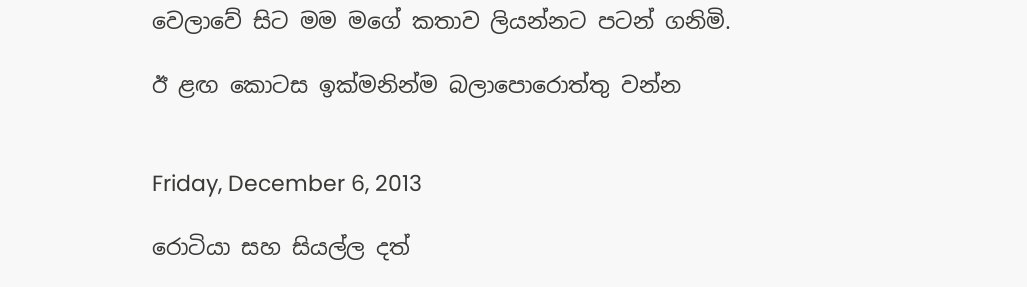වෙලාවේ සිට මම මගේ කතාව ලියන්නට පටන් ගනිමි.

ඊ ළඟ කොටස ඉක්මනින්ම බලාපොරොත්තු වන්න


Friday, December 6, 2013

රොටියා සහ සියල්ල දත්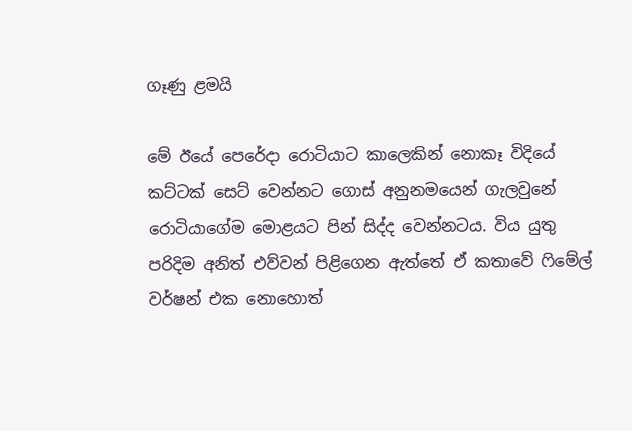ගෑණු ළමයි

මේ ඊයේ පෙරේදා රොටියාට කාලෙකින් නොකෑ විදියේ කට්ටක් සෙට් වෙන්නට ගොස් අනුනමයෙන් ගැලවුනේ රොටියාගේම මොළයට පින් සිද්ද වෙන්නටය. විය යුතු පරිදිම අනිත් එව්වන් පිළිගෙන ඇත්තේ ඒ කතාවේ ෆිමේල් වර්ෂන් එක නොහොත්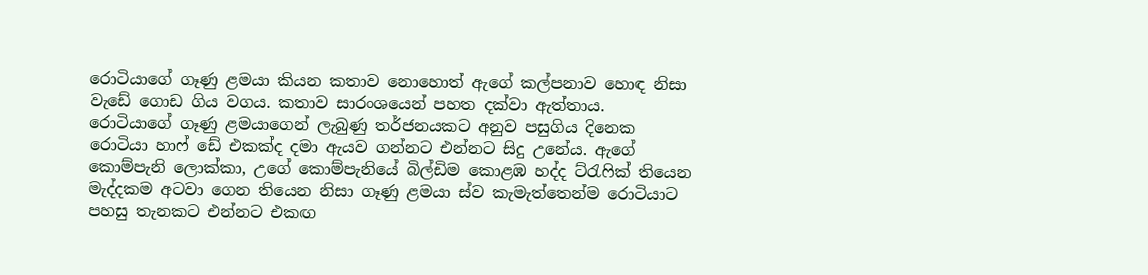රොටියාගේ ගෑණු ළමයා කියන කතාව නොහොත් ඇගේ කල්පනාව හොඳ නිසා වැඩේ ගොඩ ගිය වගය. කතාව සාරංශයෙන් පහත දක්වා ඇත්තාය.
රොටියාගේ ගෑණු ළමයාගෙන් ලැබුණු තර්ජනයකට අනුව පසුගිය දිනෙක රොටියා හාෆ් ඩේ එකක්ද දමා ඇයව ගන්නට එන්නට සිදු උනේය. ඇගේ කොම්පැනි ලොක්කා, උගේ කොම්පැනියේ බිල්ඩිම කොළඹ හද්ද ට්රැෆික් තියෙන මැද්දකම අටවා ගෙන තියෙන නිසා ගෑණු ළමයා ස්ව කැමැත්තෙන්ම රොටියාට පහසු තැනකට එන්නට එකඟ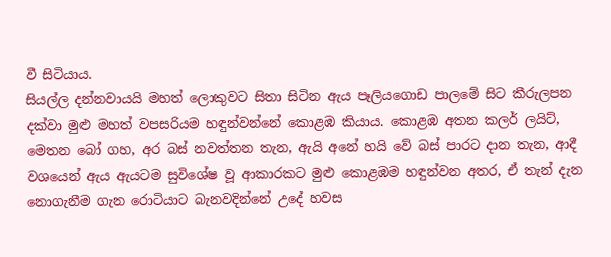වී සිටියාය.
සියල්ල දන්නවායයි මහත් ලොකුවට සිතා සිටින ඇය පෑලියගොඩ පාලමේ සිට කීරුලපන දක්වා මුළු මහත් වපසරියම හඳුන්වන්නේ කොළඹ කියාය. කොළඹ අතන කලර් ලයිට්, මෙතන බෝ ගහ, අර බස් නවත්තන තැන, ඇයි අනේ හයි වේ බස් පාරට දාන තැන, ආදී වශයෙන් ඇය ඇයටම සුවිශේෂ වූ ආකාරකට මුළු කොළඹම හඳුන්වන අතර, ඒ තැන් දැන නොගැනීම ගැන රොටියාට බැනවදින්නේ උදේ හවස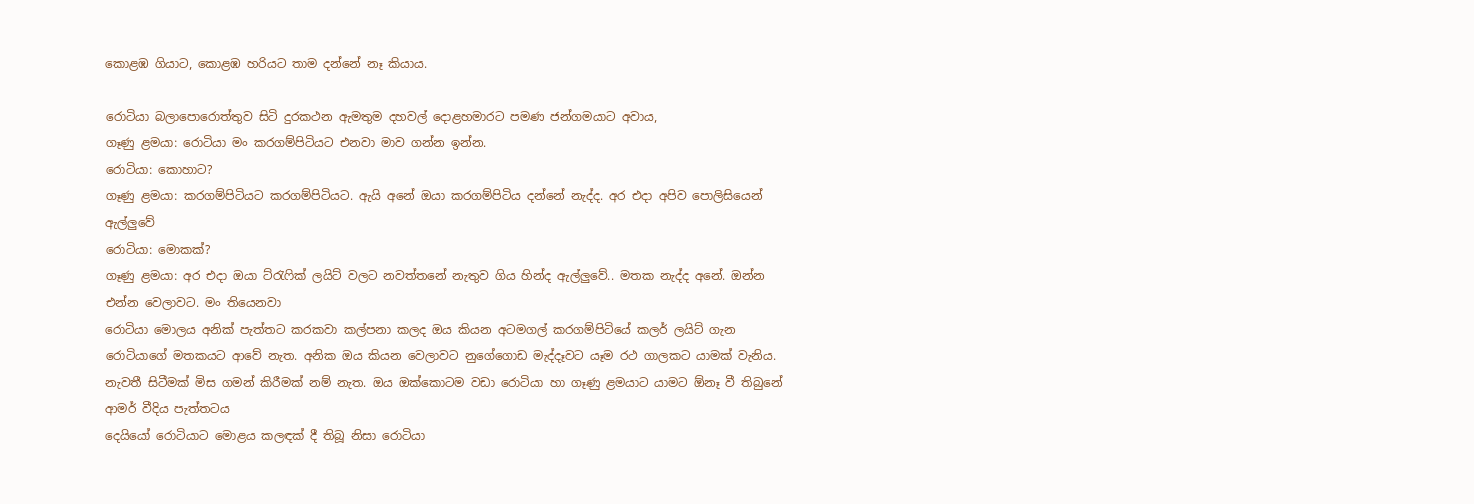කොළඹ ගියාට, කොළඹ හරියට තාම දන්නේ නෑ කියාය.

රොටියා බලාපොරොත්තුව සිටි දුරකථන ඇමතුම දහවල් දොළහමාරට පමණ ජන්ගමයාට අවාය,
ගෑණු ළමයා: රොටියා මං කරගම්පිටියට එනවා මාව ගන්න ඉන්න.
රොටියා: කොහාට?
ගෑණු ළමයා: කරගම්පිටියට කරගම්පිටියට. ඇයි අනේ ඔයා කරගම්පිටිය දන්නේ නැද්ද. අර එදා අපිව පොලිසියෙන් ඇල්ලුවේ
රොටියා: මොකක්?
ගෑණු ළමයා: අර එදා ඔයා ට්රැෆික් ලයිට් වලට නවත්තනේ නැතුව ගිය හින්ද ඇල්ලුවේ.. මතක නැද්ද අනේ. ඔන්න එන්න වෙලාවට. මං තියෙනවා
රොටියා මොලය අනික් පැත්තට කරකවා කල්පනා කලද ඔය කියන අටමගල් කරගම්පිටියේ කලර් ලයිට් ගැන රොටියාගේ මතකයට ආවේ නැත. අනික ඔය කියන වෙලාවට නුගේගොඩ මැද්දෑවට යෑම රථ ගාලකට යාමක් වැනිය. නැවතී සිටීමක් මිස ගමන් කිරීමක් නම් නැත. ඔය ඔක්කොටම වඩා රොටියා හා ගෑණු ළමයාට යාමට ඕනෑ වී තිබුනේ ආමර් වීදිය පැත්තටය
දෙයියෝ රොටියාට මොළය කලඳක් දී තිබූ නිසා රොටියා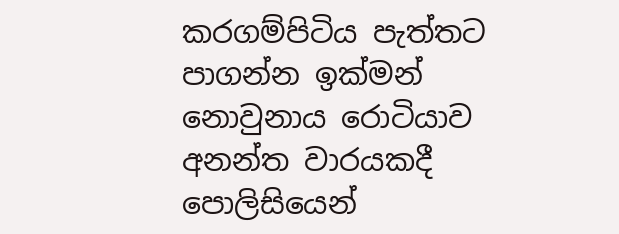කරගම්පිටිය පැත්තට පාගන්න ඉක්මන් නොවුනාය රොටියාව අනන්ත වාරයකදී පොලිසියෙන්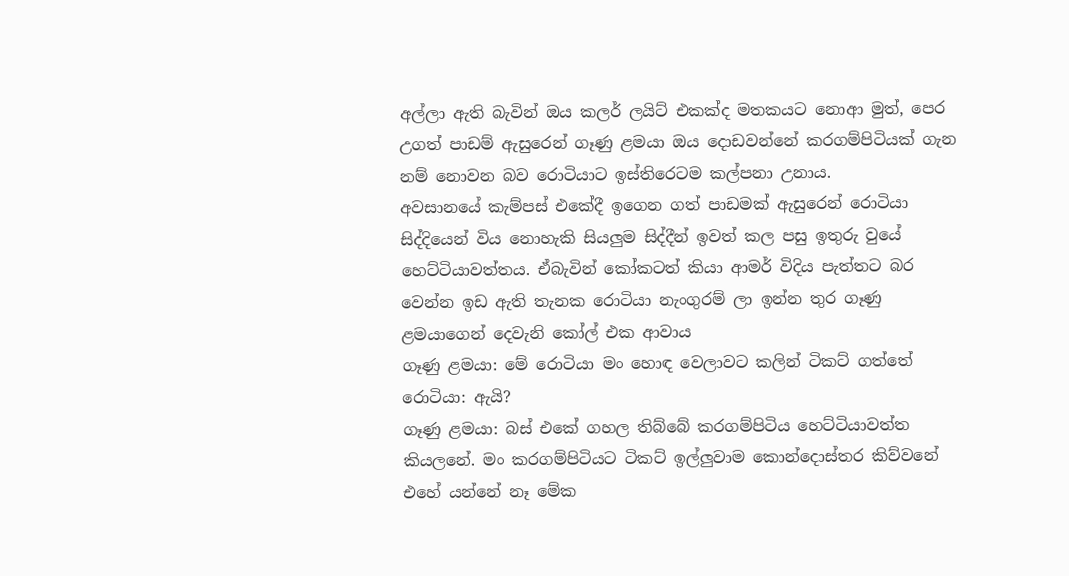අල්ලා ඇති බැවින් ඔය කලර් ලයිට් එකක්ද මතකයට නොආ මුත්, පෙර උගත් පාඩම් ඇසුරෙන් ගෑණු ළමයා ඔය දොඩවන්නේ කරගම්පිටියක් ගැන නම් නොවන බව රොටියාට ඉස්තිරෙටම කල්පනා උනාය.
අවසානයේ කැම්පස් එකේදී ඉගෙන ගත් පාඩමක් ඇසුරෙන් රොටියා සිද්දියෙන් විය නොහැකි සියලුම සිද්දීන් ඉවත් කල පසු ඉතුරු වුයේ හෙට්ටියාවත්තය. ඒබැවින් කෝකටත් කියා ආමර් විදිය පැත්තට බර වෙන්න ඉඩ ඇති තැනක රොටියා නැංගුරම් ලා ඉන්න තුර ගෑණු ළමයාගෙන් දෙවැනි කෝල් එක ආවාය
ගෑණු ළමයා: මේ රොටියා මං හොඳ වෙලාවට කලින් ටිකට් ගත්තේ
රොටියා: ඇයි?
ගෑණු ළමයා: බස් එකේ ගහල තිබ්බේ කරගම්පිටිය හෙට්ටියාවත්ත කියලනේ. මං කරගම්පිටියට ටිකට් ඉල්ලුවාම කොන්දොස්තර කිව්වනේ එහේ යන්නේ නෑ මේක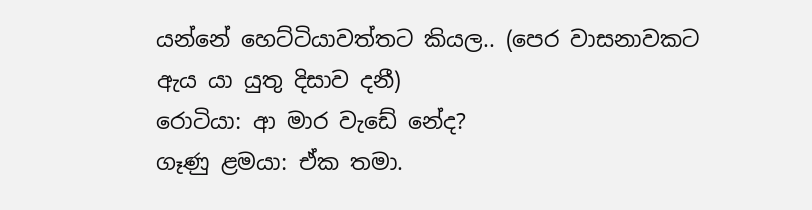යන්නේ හෙට්ටියාවත්තට කියල.. (පෙර වාසනාවකට ඇය යා යුතු දිසාව දනී)
රොටියා: ආ මාර වැඩේ නේද?
ගෑණු ළමයා: ඒක තමා.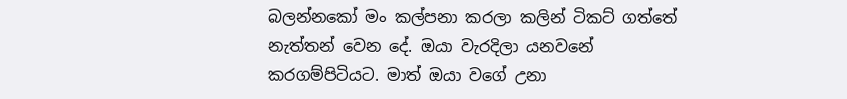බලන්නකෝ මං කල්පනා කරලා කලින් ටිකට් ගත්තේ නැත්තන් වෙන දේ. ඔයා වැරදිලා යනවනේ කරගම්පිටියට. මාත් ඔයා වගේ උනා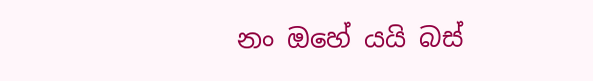නං ඔහේ යයි බස්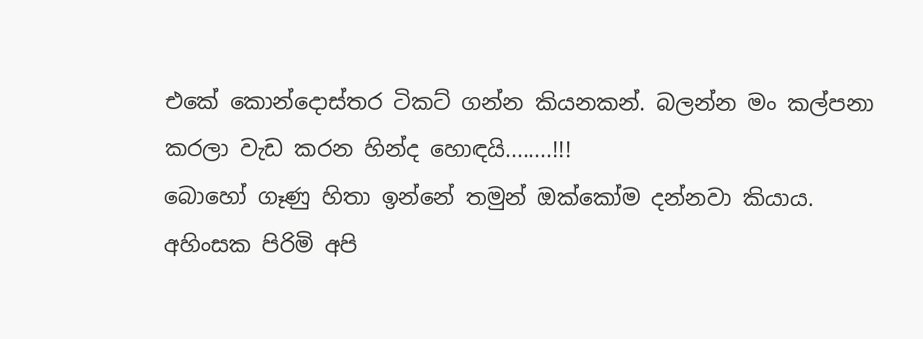එකේ කොන්දොස්තර ටිකට් ගන්න කියනකන්. බලන්න මං කල්පනා කරලා වැඩ කරන හින්ද හොඳයි........!!!
බොහෝ ගෑණු හිතා ඉන්නේ තමුන් ඔක්කෝම දන්නවා කියාය. අහිංසක පිරිමි අපි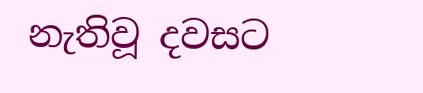නැතිවූ දවසට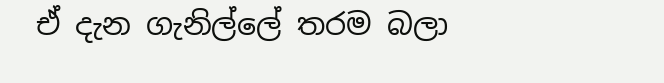ඒ දැන ගැනිල්ලේ තරම බලා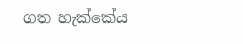ගත හැක්කේය